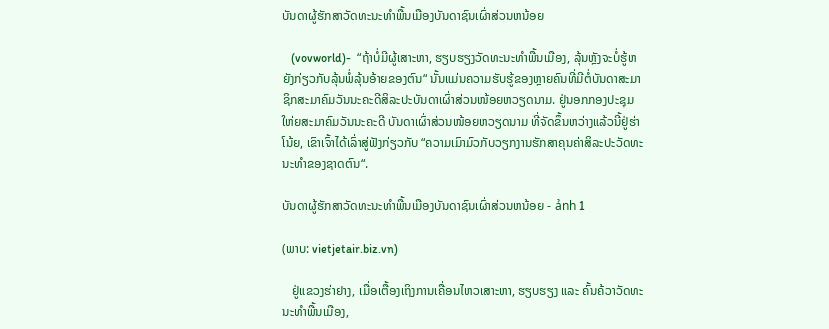ບັນດາຜູ້ຮັກສາວັດທະນະທຳພື້ນເມືອງບັນດາຊົນເຜົ່າສ່ວນຫນ້ອຍ

   (vovworld)-  “ຖ້າບໍ່ມີຜູ້ເສາະຫາ, ຮຽບຮຽງວັດທະນະທຳພື້ນເມືອງ, ລຸ້ນຫຼັງຈະບໍ່ຮູ້ຫຍັງກ່ຽວກັບລຸ້ນພໍ່ລຸ້ນອ້າຍຂອງຕົນ“ ນັ້ນແມ່ນຄວາມຮັບຮູ້ຂອງຫຼາຍຄົນທີ່ມີຕໍ່ບັນດາສະມາຊິກສະມາຄົມວັນນະຄະດີສິລະປະບັນດາເຜົ່າສ່ວນໜ້ອຍຫວຽດນາມ. ຢູ່ນອກກອງປະຊຸມໃຫ່ຍສະມາຄົມວັນນະຄະດີ ບັນດາເຜົ່າສ່ວນໜ້ອຍຫວຽດນາມ ທີ່ຈັດຂຶ້ນຫວ່າງແລ້ວນີ້ຢູ່ຮ່າໂນ້ຍ, ເຂົາເຈົ້າໄດ້ເລົ່າສູ່ຟັງກ່ຽວກັບ “ຄວາມເມົາມົວກັບວຽກງານຮັກສາຄຸນຄ່າສິລະປະວັດທະນະທຳຂອງຊາດຕົນ“.

ບັນດາຜູ້ຮັກສາວັດທະນະທຳພື້ນເມືອງບັນດາຊົນເຜົ່າສ່ວນຫນ້ອຍ - ảnh 1

(ພາບ: vietjetair.biz.vn)

   ຢູ່ແຂວງຮ່າຢາງ, ເມື່ອເຕື້ອງເຖິງການເຄື່ອນໄຫວເສາະຫາ, ຮຽບຮຽງ ແລະ ຄົ້ນຄ້ວາວັດທະນະທຳພື້ນເມືອງ,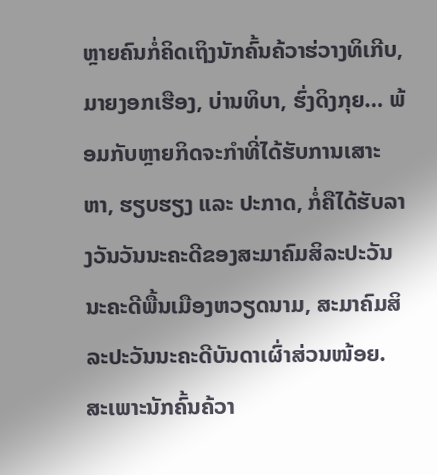ຫຼາຍຄົນກໍ່ຄິດເຖິງນັກຄົ້ນຄ້ວາຮ່ວາງທິເກີບ, ມາຍງອກເຮືອງ, ບ່ານທິບາ, ຮົ່ງດິງກຸຍ… ພ້ອມກັບຫຼາຍກິດຈະກຳທີ່ໄດ້ຮັບການເສາະຫາ, ຮຽບຮຽງ ແລະ ປະກາດ, ກໍ່ຄືໄດ້ຮັບລາງວັນວັນນະຄະດີຂອງສະມາຄົມສິລະປະວັນນະຄະດີພື້ນເມືອງຫວຽດນາມ, ສະມາຄົມສິລະປະວັນນະຄະດີບັນດາເຜົ່າສ່ວນໜ້ອຍ. ສະເພາະນັກຄົ້ນຄ້ວາ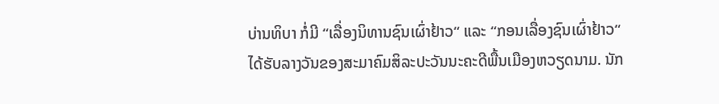ບ່ານທິບາ ກໍ່ມີ “ເລື່ອງນິທານຊົນເຜົ່າຢ້າວ“ ແລະ “ກອນເລື່ອງຊົນເຜົ່າຢ້າວ“ ໄດ້ຮັບລາງວັນຂອງສະມາຄົມສິລະປະວັນນະຄະດີພື້ນເມືອງຫວຽດນາມ. ນັກ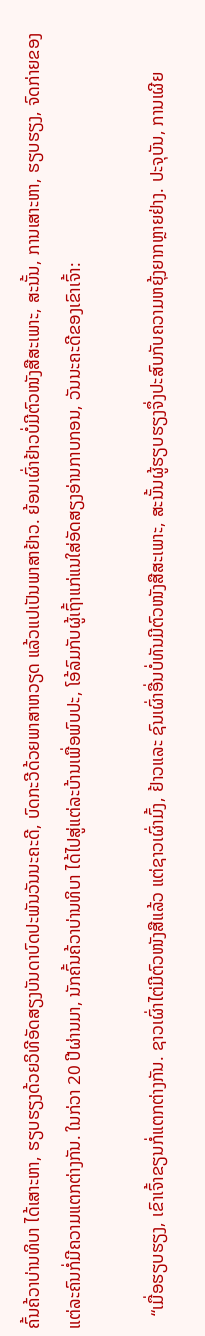ຄົ້ນຄ້ວາບ່ານທິບາ ໄດ້ເສາະຫາ, ຮຽບຮຽງດ້ວຍວິທີອັດສຽງບັນດາບົດປະພັນວັນນະຄະດີ, ບົດກະວີດ້ວຍພາສາຫວຽດ ແລ້ວແປເປັນພາສາຢ້າວ. ຍ້ອນເຜົ່າຢ້າວບໍ່ມີຕົວໜັງສືສະເພາະ, ສະນັ້ນ, ການເສາະຫາ, ຮຽບຮຽງ, ຈົດກ່າຍຂອງແຕ່ລະຄົນກໍ່ມີຄວາມແຕກຕ່າງກັນ. ໃນກ່ວາ 20 ປີຜ່ານມາ, ນັກຄົ້ນຄ້ວາບ່ານທິບາ ໄດ້ໄປສູ່ແຕ່ລະບ້ານເພື່ອພົບປະ, ໂອ້ລົມກັບຜູ້ເຖົ້າແກ່ແນໃສ່ອັດສຽງອ່ານກາບກອນ, ວັນນະຄະດີຂອງເຂົາເຈົ້າ:

   “ເມື່ອຮຽບຮຽງ, ເຂົາເຈົ້າຂຽນກໍ່ແຕກຕ່າງກັນ. ຊາວເຜົ່າໄຕ່ມີຕົວໜັງສືແລ້ວ ແຕ່ຊາວເຜົ່າມົ້ງ, ຢ້າວແລະ ຊົນເຜົ່າອື່ນບໍ່ທັນມີຕົວໜັງສືສະເພາະ, ສະນັ້ນຜູ້ຮຽບຮຽງຈຶ່ງປະສົບກັບຄວາມຫຍຸ້ງຍາກຫຼາຍຢ່າງ. ປະຈຸບັນ, ການເຜີຍ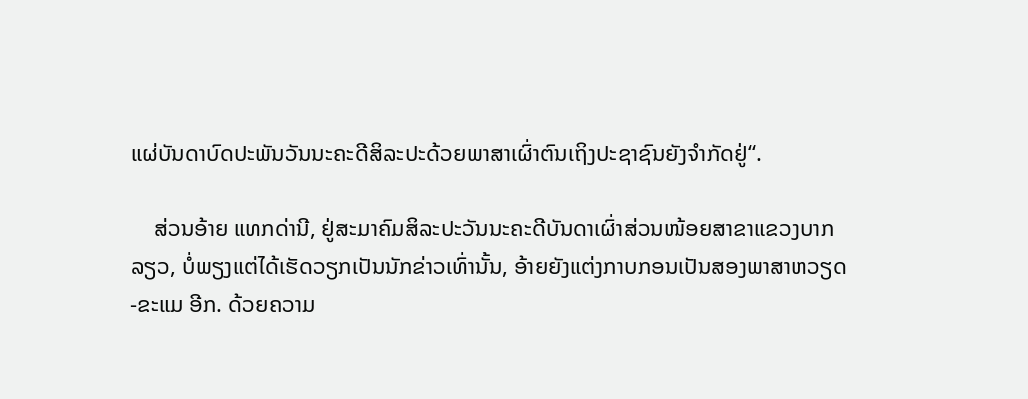ແຜ່ບັນດາບົດປະພັນວັນນະຄະດີສິລະປະດ້ວຍພາສາເຜົ່າຕົນເຖິງປະຊາຊົນຍັງຈຳກັດຢູ່“.

    ສ່ວນອ້າຍ ແທກດ່ານີ, ຢູ່ສະມາຄົມສິລະປະວັນນະຄະດີບັນດາເຜົ່າສ່ວນໜ້ອຍສາຂາແຂວງບາກລຽວ, ບໍ່ພຽງແຕ່ໄດ້ເຮັດວຽກເປັນນັກຂ່າວເທົ່ານັ້ນ, ອ້າຍຍັງແຕ່ງກາບກອນເປັນສອງພາສາຫວຽດ-ຂະແມ ອີກ. ດ້ວຍຄວາມ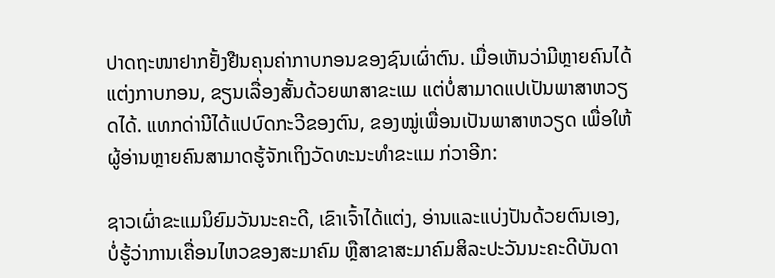ປາດຖະໜາຢາກຢັ້ງຢືນຄຸນຄ່າກາບກອນຂອງຊົນເຜົ່າຕົນ. ເມື່ອເຫັນວ່າມີຫຼາຍຄົນໄດ້ແຕ່ງກາບກອນ, ຂຽນເລື່ອງສັ້ນດ້ວຍພາສາຂະແມ ແຕ່ບໍ່ສາມາດແປເປັນພາສາຫວຽດໄດ້. ແທກດ່ານີໄດ້ແປບົດກະວີຂອງຕົນ, ຂອງໝູ່ເພື່ອນເປັນພາສາຫວຽດ ເພື່ອໃຫ້ຜູ້ອ່ານຫຼາຍຄົນສາມາດຮູ້ຈັກເຖິງວັດທະນະທຳຂະແມ ກ່ວາອີກ:

ຊາວເຜົ່າຂະແມນິຍົມວັນນະຄະດີ, ເຂົາເຈົ້າໄດ້ແຕ່ງ, ອ່ານແລະແບ່ງປັນດ້ວຍຕົນເອງ, ບໍ່ຮູ້ວ່າການເຄື່ອນໄຫວຂອງສະມາຄົມ ຫຼືສາຂາສະມາຄົມສິລະປະວັນນະຄະດີບັນດາ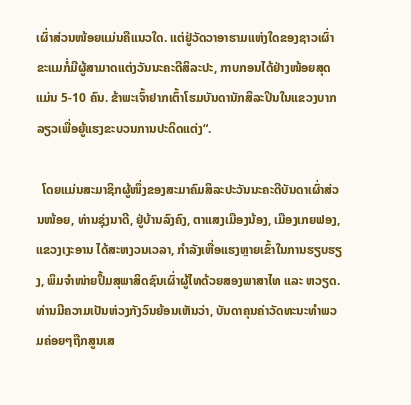ເຜົ່າສ່ວນໜ້ອຍແມ່ນຄືແນວໃດ. ແຕ່ຢູ່ວັດວາອາຮາມແຫ່ງໃດຂອງຊາວເຜົ່າຂະແມກໍ່ມີຜູ້ສາມາດແຕ່ງວັນນະຄະດີສິລະປະ, ກາບກອນໄດ້ຢ່າງໜ້ອຍສຸດແມ່ນ 5-10 ຄົນ. ຂ້າພະເຈົ້າຢາກເຕົ້າໂຮມບັນດານັກສິລະປິນໃນແຂວງບາກລຽວເພື່ອຍູ້ແຮງຂະບວນການປະດິດແຕ່ງ“.

  ໂດຍແມ່ນສະມາຊິກຜູ້ໜຶ່ງຂອງສະມາຄົມສິລະປະວັນນະຄະດີບັນດາເຜົ່າສ່ວນໜ້ອຍ, ທ່ານຊຸ່ງນາດີ, ຢູ່ບ້ານລົງຄົງ, ຕາແສງເມືອງນ້ອງ, ເມືອງເກຍຟອງ, ແຂວງເງະອານ ໄດ້ສະຫງວນເວລາ, ກຳລັງເຫື່ອແຮງຫຼາຍເຂົ້າໃນການຮຽບຮຽງ, ພິມຈຳໜ່າຍປຶ້ມສຸພາສິດຊົນເຜົ່າຜູ້ໄທດ້ວຍສອງພາສາໄທ ແລະ ຫວຽດ. ທ່ານມີຄວາມເປັນຫ່ວງກັງວົນຍ້ອນເຫັນວ່າ, ບັນດາຄຸນຄ່າວັດທະນະທຳພວມຄ່ອຍໆຖືກສູນເສ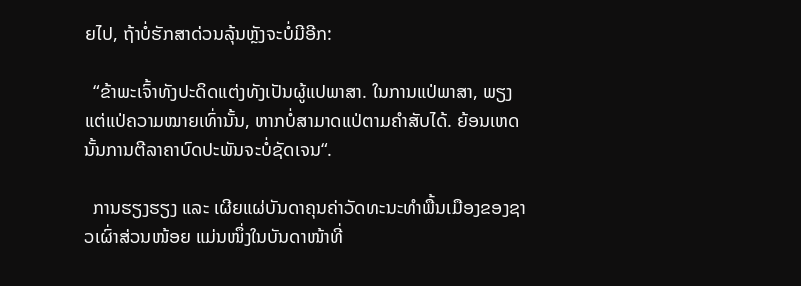ຍໄປ, ຖ້າບໍ່ຮັກສາດ່ວນລຸ້ນຫຼັງຈະບໍ່ມີອີກ:

  “ຂ້າພະເຈົ້າທັງປະດິດແຕ່ງທັງເປັນຜູ້ແປພາສາ. ໃນການແປ່ພາສາ, ພຽງແຕ່ແປ່ຄວາມໝາຍເທົ່ານັ້ນ, ຫາກບໍ່ສາມາດແປ່ຕາມຄຳສັບໄດ້. ຍ້ອນເຫດນັ້ນການຕີລາຄາບົດປະພັນຈະບໍ່ຊັດເຈນ“.

  ການຮຽງຮຽງ ແລະ ເຜີຍແຜ່ບັນດາຄຸນຄ່າວັດທະນະທຳພື້ນເມືອງຂອງຊາວເຜົ່າສ່ວນໜ້ອຍ ແມ່ນໜຶ່ງໃນບັນດາໜ້າທີ່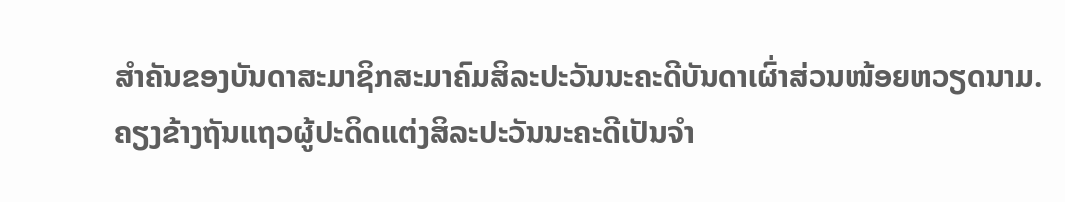ສຳຄັນຂອງບັນດາສະມາຊິກສະມາຄົມສິລະປະວັນນະຄະດີບັນດາເຜົ່າສ່ວນໜ້ອຍຫວຽດນາມ. ຄຽງຂ້າງຖັນແຖວຜູ້ປະດິດແຕ່ງສິລະປະວັນນະຄະດີເປັນຈຳ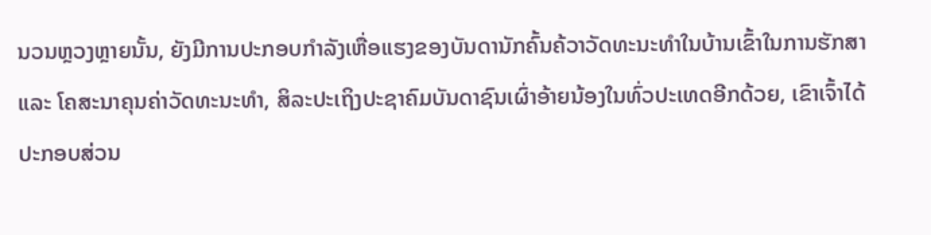ນວນຫຼວງຫຼາຍນັ້ນ, ຍັງມີການປະກອບກຳລັງເຫື່ອແຮງຂອງບັນດານັກຄົ້ນຄ້ວາວັດທະນະທຳໃນບ້ານເຂົ້າໃນການຮັກສາ ແລະ ໂຄສະນາຄຸນຄ່າວັດທະນະທຳ, ສິລະປະເຖິງປະຊາຄົມບັນດາຊົນເຜົ່າອ້າຍນ້ອງໃນທົ່ວປະເທດອີກດ້ວຍ, ເຂົາເຈົ້າໄດ້ປະກອບສ່ວນ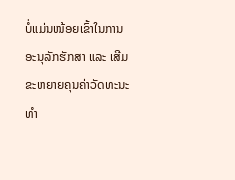ບໍ່ແມ່ນໜ້ອຍເຂົ້າໃນການອະນຸລັກຮັກສາ ແລະ ເສີມຂະຫຍາຍຄຸນຄ່າວັດທະນະທຳ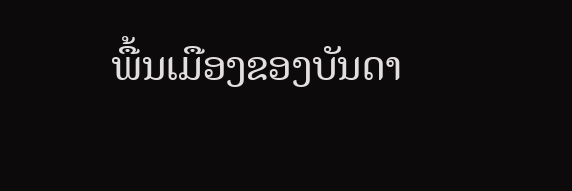ພື້ນເມືອງຂອງບັນດາ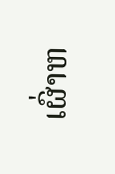ເຜົ່າຫ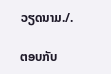ວຽດນາມ./.

ຕອບກັບ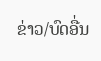ຂ່າວ/ບົດອື່ນ